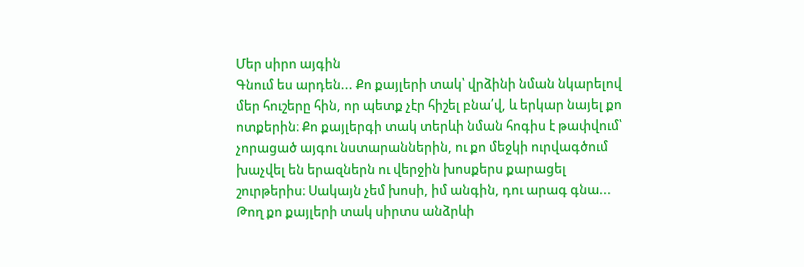Մեր սիրո այգին
Գնում ես արդեն... Քո քայլերի տակ՝ վրձինի նման նկարելով մեր հուշերը հին, որ պետք չէր հիշել բնա՛վ, և երկար նայել քո ոտքերին։ Քո քայլերգի տակ տերևի նման հոգիս է թափվում՝ չորացած այգու նստարաններին, ու քո մեջկի ուրվագծում խաչվել են երազներն ու վերջին խոսքերս քարացել շուրթերիս։ Սակայն չեմ խոսի, իմ անգին, դու արագ գնա... Թող քո քայլերի տակ սիրտս անձրևի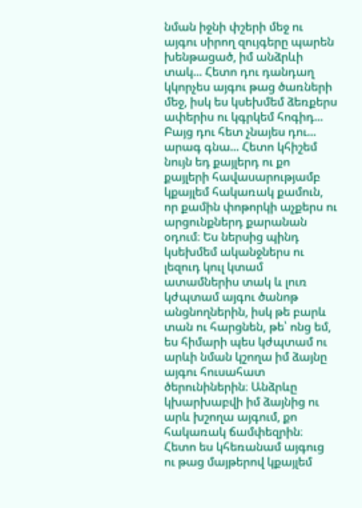նման իջնի փշերի մեջ ու այգու սիրող զույգերը պարեն խենթացած, իմ անձրևի տակ... Հետո դու դանդաղ կկորչես այգու թաց ծառների մեջ, իսկ ես կսեխմեմ ձեռքերս ափերիս ու կգրկեմ հոգիդ... Բայց դու հետ չնայես դու... արագ գնա... Հետո կհիշեմ նույն եդ քայլերդ ու քո քայլերի հավասարությամբ կքայլեմ հակառակ քամուն, որ քամին փոթորկի աչքերս ու արցունքներդ քարանան օդում։ Ես ներսից պինդ կսեխմեմ ականջներս ու լեզուդ կուլ կտամ ատամներիս տակ և լուռ կժպտամ այգու ծանոթ անցնողներին, իսկ թե բարև տան ու հարցնեն, թե՝ ոնց եմ, ես հիմարի պես կժպտամ ու արևի նման կշողա իմ ձայնը այգու հուսահատ ծերունիներին։ Անձրևը կխարխաբվի իմ ձայնից ու արև խշողա այգում, քո հակառակ ճամփեզրին։ Հետո ես կհեռանամ այգուց ու թաց մայթերով կքայլեմ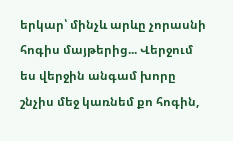երկար՝ մինչև արևը չորասնի հոգիս մայթերից... Վերջում ես վերջին անգամ խորը շնչիս մեջ կառնեմ քո հոգին,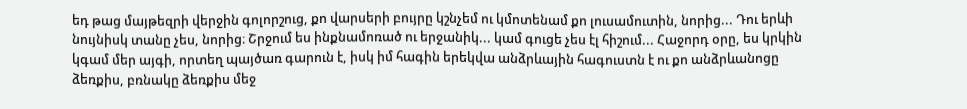եդ թաց մայթեզրի վերջին գոլորշուց, քո վարսերի բույրը կշնչեմ ու կմոտենամ քո լուսամուտին, նորից... Դու երևի նույնիսկ տանը չես, նորից։ Շրջում ես ինքնամոռած ու երջանիկ... կամ գուցե չես էլ հիշում... Հաջորդ օրը, ես կրկին կգամ մեր այգի, որտեղ պայծառ գարուն է, իսկ իմ հագին երեկվա անձրևային հագուստն է ու քո անձրևանոցը ձեռքիս, բռնակը ձեռքիս մեջ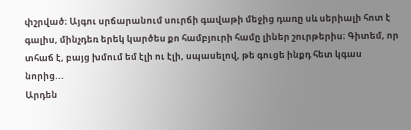փշրված։ Այգու սրճարանում սուրճի գավաթի մեջից դառը սև սերիալի հոտ է գալիս, մինչդեռ երեկ կարծես քո համբյուրի համը լիներ շուրթերիս։ Գիտեմ, որ տհաճ է, բայց խմում եմ էլի ու էլի, սպասելով, թե գուցե ինքդ հետ կգաս նորից...
Արդեն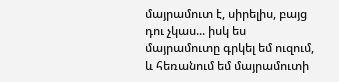մայրամուտ է, սիրելիս, բայց դու չկաս... իսկ ես մայրամուտը գրկել եմ ուզում, և հեռանում եմ մայրամուտի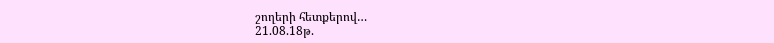շողերի հետքերով…
21.08.18թ.